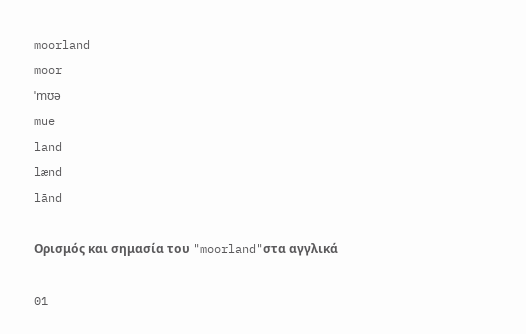moorland
moor
ˈmʊə
mue
land
lænd
lānd

Ορισμός και σημασία του "moorland"στα αγγλικά

01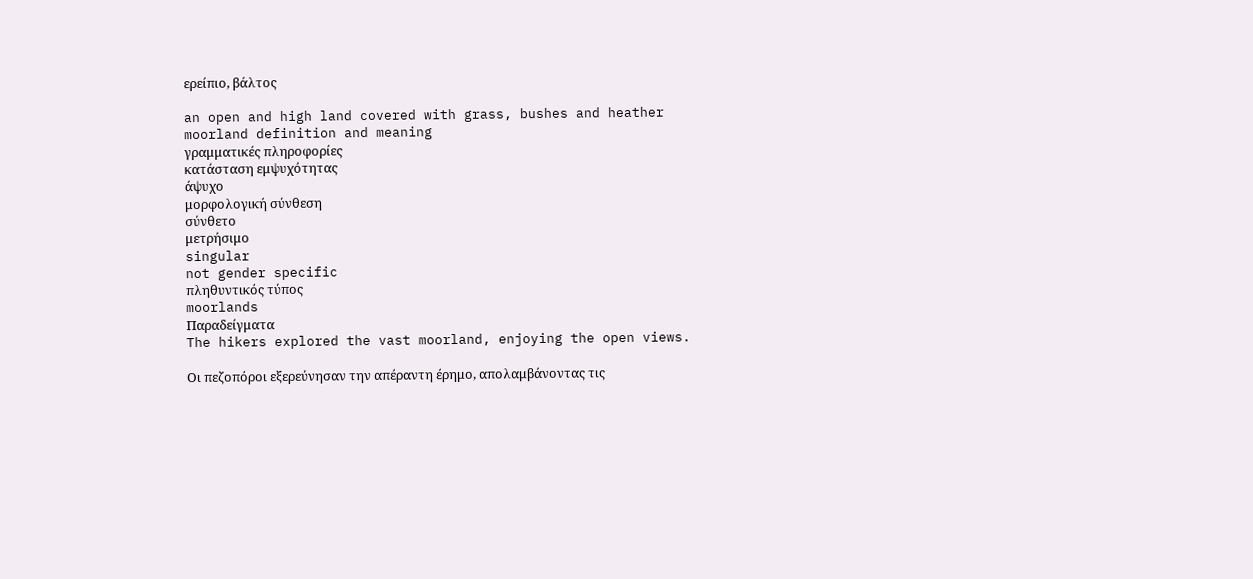ερείπιο, βάλτος

an open and high land covered with grass, bushes and heather
moorland definition and meaning
γραμματικές πληροφορίες
κατάσταση εμψυχότητας
άψυχο
μορφολογική σύνθεση
σύνθετο
μετρήσιμο
singular
not gender specific
πληθυντικός τύπος
moorlands
Παραδείγματα
The hikers explored the vast moorland, enjoying the open views.

Οι πεζοπόροι εξερεύνησαν την απέραντη έρημο, απολαμβάνοντας τις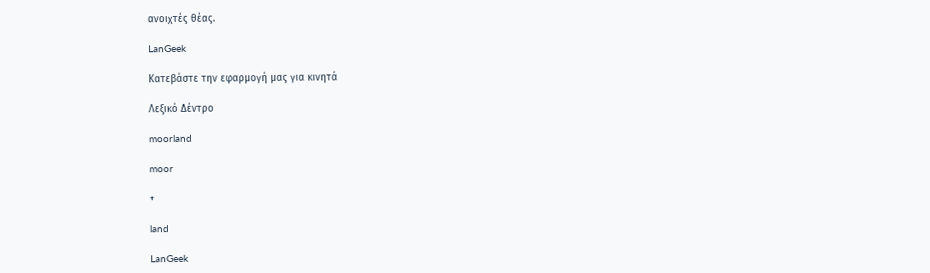ανοιχτές θέας.

LanGeek

Κατεβάστε την εφαρμογή μας για κινητά

Λεξικό Δέντρο

moorland

moor

+

land

LanGeek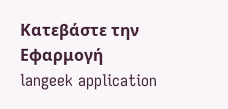Κατεβάστε την Εφαρμογή
langeek application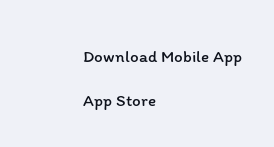Download Mobile App

App Store